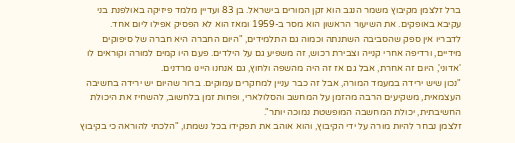ברל זלצמן מקיבוץ משמר הנגב הוא זקן המורים בישראל. בן 83 ועדיין מלמד פיזיקה באולפנת בני עקיבא באופקים. את השיעור הראשון הוא מסר ב-1959 ומאז הוא לא הפסיק אפילו ליום אחד.
לדבריו אין ספק שהסביבה השתנתה וכמוה גם התלמידים, "היום החברה היא חברה של סיפוקים מידיים, ורדיפה אחרי קנייה וצבירת רכוש, זה משפיע גם על הילדים. פעם היו קמים למורה וקוראים לו 'אדוני', היום זה אחרת, אבל גם אז זה היה מהשפה ולחוץ, גם אנחנו היינו מרדנים.
"נכון שיש ירידה במעמד המורה, אבל זה כבר עניין למחקרים עמוקים. ברור שהיום יש ירידה בחשיבה העצמאית, משקיעים הרבה מהזמן על המחשב והסלולארי, ופחות זמן בלחשוב, להשחיז את היכולת החשיבתית, יכולת המחשבה המופשטת נמוכה יותר".
זלצמן נבחר להיות מורה על ידי הקיבוץ, והוא אוהב את תפקידו בכל נשמתו, "הלכתי להוראה כי בקיבוץ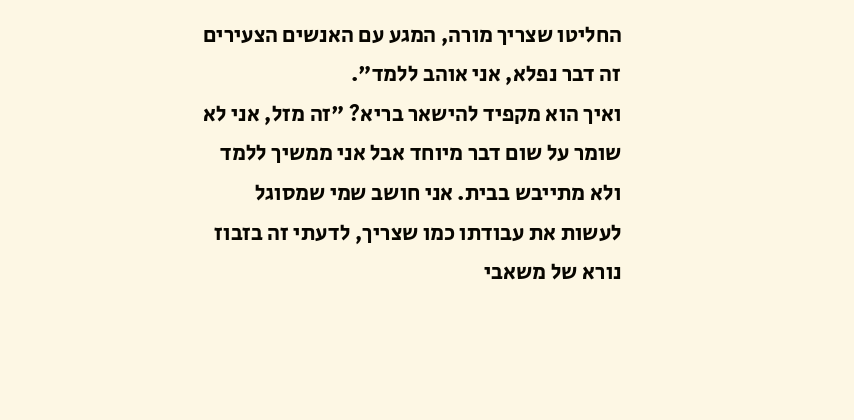החליטו שצריך מורה, המגע עם האנשים הצעירים זה דבר נפלא, אני אוהב ללמד".
ואיך הוא מקפיד להישאר בריא? "זה מזל, אני לא שומר על שום דבר מיוחד אבל אני ממשיך ללמד ולא מתייבש בבית. אני חושב שמי שמסוגל לעשות את עבודתו כמו שצריך, לדעתי זה בזבוז נורא של משאבי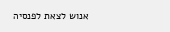אנוש לצאת לפנסיה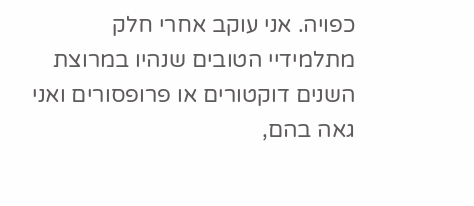כפויה. אני עוקב אחרי חלק מתלמידיי הטובים שנהיו במרוצת השנים דוקטורים או פרופסורים ואני גאה בהם,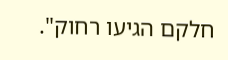חלקם הגיעו רחוק".